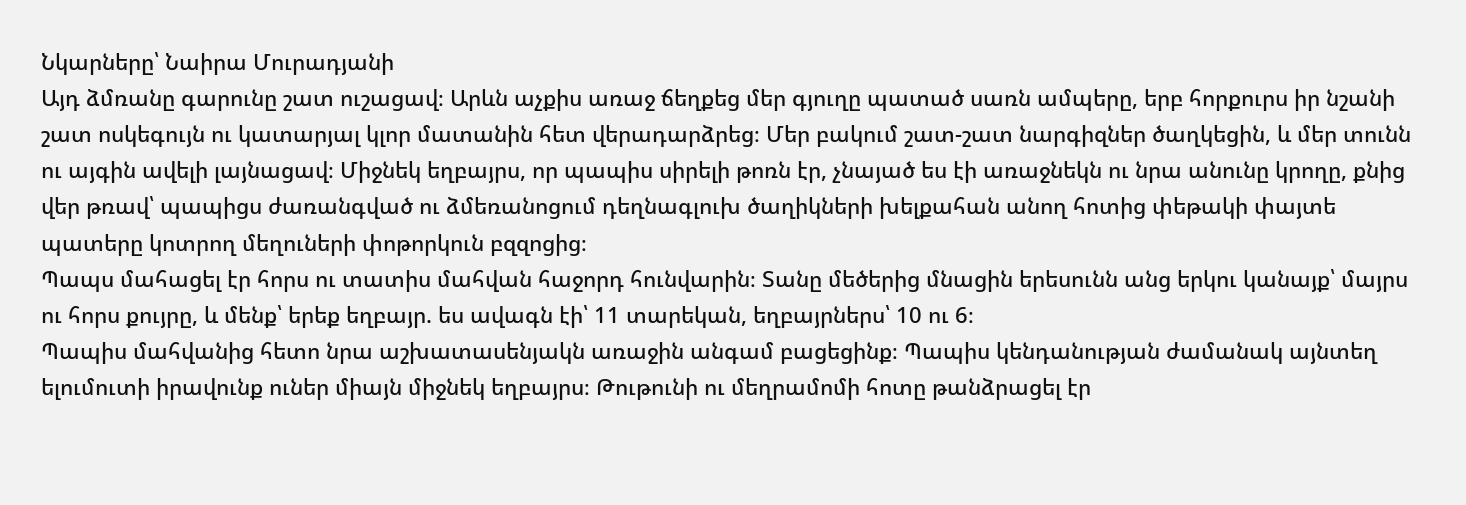Նկարները՝ Նաիրա Մուրադյանի
Այդ ձմռանը գարունը շատ ուշացավ։ Արևն աչքիս առաջ ճեղքեց մեր գյուղը պատած սառն ամպերը, երբ հորքուրս իր նշանի շատ ոսկեգույն ու կատարյալ կլոր մատանին հետ վերադարձրեց։ Մեր բակում շատ-շատ նարգիզներ ծաղկեցին, և մեր տունն ու այգին ավելի լայնացավ։ Միջնեկ եղբայրս, որ պապիս սիրելի թոռն էր, չնայած ես էի առաջնեկն ու նրա անունը կրողը, քնից վեր թռավ՝ պապիցս ժառանգված ու ձմեռանոցում դեղնագլուխ ծաղիկների խելքահան անող հոտից փեթակի փայտե պատերը կոտրող մեղուների փոթորկուն բզզոցից։
Պապս մահացել էր հորս ու տատիս մահվան հաջորդ հունվարին։ Տանը մեծերից մնացին երեսունն անց երկու կանայք՝ մայրս ու հորս քույրը, և մենք՝ երեք եղբայր. ես ավագն էի՝ 11 տարեկան, եղբայրներս՝ 10 ու 6։
Պապիս մահվանից հետո նրա աշխատասենյակն առաջին անգամ բացեցինք։ Պապիս կենդանության ժամանակ այնտեղ ելումուտի իրավունք ուներ միայն միջնեկ եղբայրս։ Թութունի ու մեղրամոմի հոտը թանձրացել էր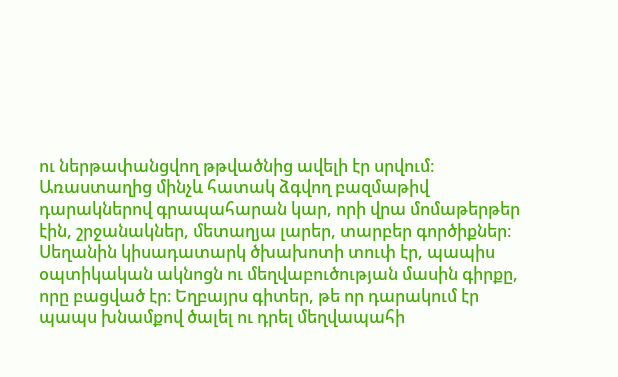ու ներթափանցվող թթվածնից ավելի էր սրվում։ Առաստաղից մինչև հատակ ձգվող բազմաթիվ դարակներով գրապահարան կար, որի վրա մոմաթերթեր էին, շրջանակներ, մետաղյա լարեր, տարբեր գործիքներ։ Սեղանին կիսադատարկ ծխախոտի տուփ էր, պապիս օպտիկական ակնոցն ու մեղվաբուծության մասին գիրքը, որը բացված էր։ Եղբայրս գիտեր, թե որ դարակում էր պապս խնամքով ծալել ու դրել մեղվապահի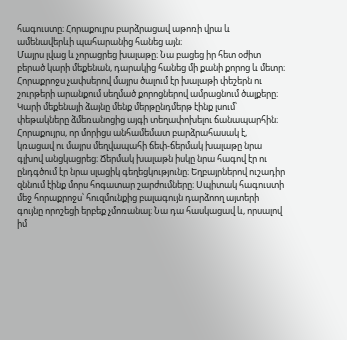հագուստը։ Հորաքույրս բարձրացավ աթոռի վրա և ամենավերևի պահարանից հանեց այն։
Մայրս լվաց և չորացրեց խալաթը։ Նա բացեց իր հետ օժիտ բերած կարի մեքենան, դարակից հանեց մի քանի քորոց և մետր։ Հորաքրոջս չափսերով մայրս ծալում էր խալաթի փեշերն ու շուրթերի արանքում սեղմած քորոցներով ամրացնում ծալքերը։ Կարի մեքենայի ձայնը մենք մերթընդմերթ էինք լսում՝ փեթակները ձմեռանոցից այգի տեղափոխելու ճանապարհին։
Հորաքույրս, որ մորիցս անհամեմատ բարձրահասակ է, կռացավ ու մայրս մեղվապահի ճեփ-ճերմակ խալաթը նրա գլխով անցկացրեց։ Ճերմակ խալաթն իսկը նրա հագով էր ու ընդգծում էր նրա սլացիկ գեղեցկությունը։ Եղբայրներով ուշադիր զննում էինք մորս հոգատար շարժումները։ Սպիտակ հագուստի մեջ հորաքրոջս՝ հուզմունքից բալագույն դարձոող այտերի գույնը որոշեցի երբեք չմոռանալ։ Նա դա հասկացավ և, որսալով իմ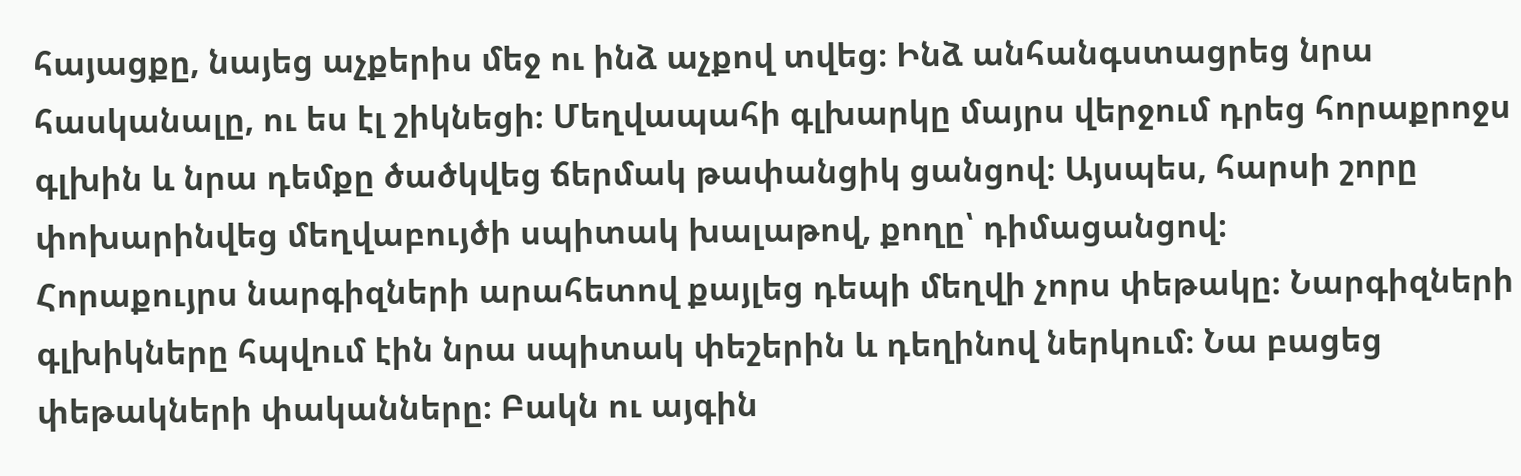հայացքը, նայեց աչքերիս մեջ ու ինձ աչքով տվեց։ Ինձ անհանգստացրեց նրա հասկանալը, ու ես էլ շիկնեցի։ Մեղվապահի գլխարկը մայրս վերջում դրեց հորաքրոջս գլխին և նրա դեմքը ծածկվեց ճերմակ թափանցիկ ցանցով։ Այսպես, հարսի շորը փոխարինվեց մեղվաբույծի սպիտակ խալաթով, քողը՝ դիմացանցով։
Հորաքույրս նարգիզների արահետով քայլեց դեպի մեղվի չորս փեթակը։ Նարգիզների գլխիկները հպվում էին նրա սպիտակ փեշերին և դեղինով ներկում։ Նա բացեց փեթակների փականները։ Բակն ու այգին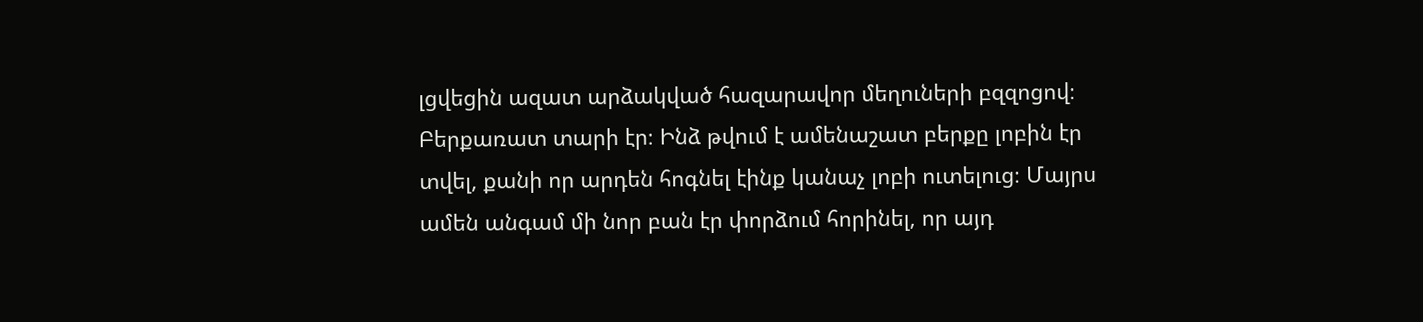լցվեցին ազատ արձակված հազարավոր մեղուների բզզոցով։
Բերքառատ տարի էր։ Ինձ թվում է ամենաշատ բերքը լոբին էր տվել, քանի որ արդեն հոգնել էինք կանաչ լոբի ուտելուց։ Մայրս ամեն անգամ մի նոր բան էր փորձում հորինել, որ այդ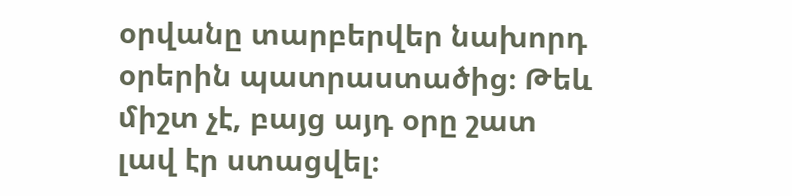օրվանը տարբերվեր նախորդ օրերին պատրաստածից։ Թեև միշտ չէ, բայց այդ օրը շատ լավ էր ստացվել։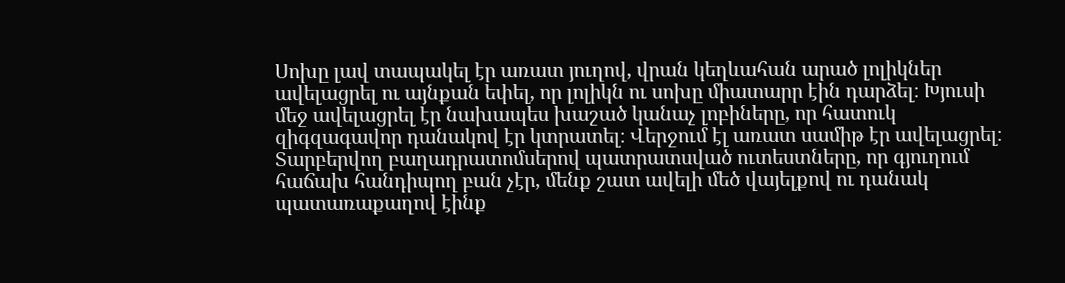Սոխը լավ տապակել էր առատ յուղով, վրան կեղևահան արած լոլիկներ ավելացրել ու այնքան եփել, որ լոլիկն ու սոխը միատարր էին դարձել։ Խյուսի մեջ ավելացրել էր նախապես խաշած կանաչ լոբիները, որ հատուկ զիգզագավոր դանակով էր կտրատել։ Վերջում էլ առատ սամիթ էր ավելացրել։ Տարբերվող բաղադրատոմսերով պատրատսված ուտեստները, որ գյուղում հաճախ հանդիպող բան չէր, մենք շատ ավելի մեծ վայելքով ու դանակ պատառաքաղով էինք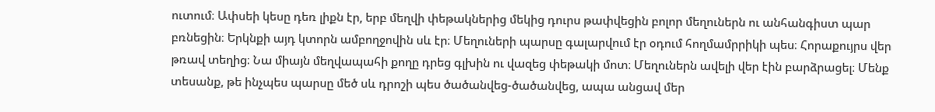ուտում։ Ափսեի կեսը դեռ լիքն էր, երբ մեղվի փեթակներից մեկից դուրս թափվեցին բոլոր մեղուներն ու անհանգիստ պար բռնեցին։ Երկնքի այդ կտորն ամբողջովին սև էր։ Մեղուների պարսը գալարվում էր օդում հողմամրրիկի պես։ Հորաքույրս վեր թռավ տեղից։ Նա միայն մեղվապահի քողը դրեց գլխին ու վազեց փեթակի մոտ։ Մեղուներն ավելի վեր էին բարձրացել։ Մենք տեսանք, թե ինչպես պարսը մեծ սև դրոշի պես ծածանվեց-ծածանվեց, ապա անցավ մեր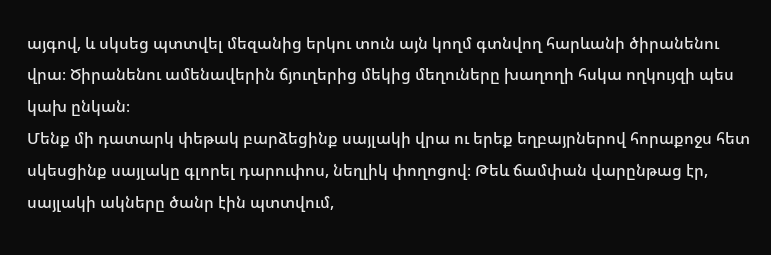այգով, և սկսեց պտտվել մեզանից երկու տուն այն կողմ գտնվող հարևանի ծիրանենու վրա։ Ծիրանենու ամենավերին ճյուղերից մեկից մեղուները խաղողի հսկա ողկույզի պես կախ ընկան։
Մենք մի դատարկ փեթակ բարձեցինք սայլակի վրա ու երեք եղբայրներով հորաքոջս հետ սկեսցինք սայլակը գլորել դարուփոս, նեղլիկ փողոցով։ Թեև ճամփան վարընթաց էր, սայլակի ակները ծանր էին պտտվում,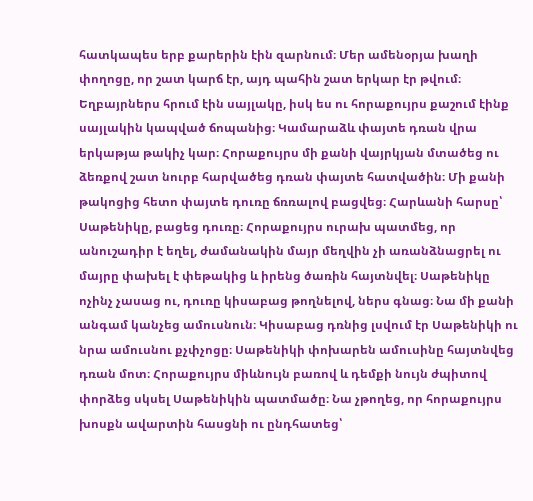հատկապես երբ քարերին էին զարնում։ Մեր ամենօրյա խաղի փողոցը, որ շատ կարճ էր, այդ պահին շատ երկար էր թվում։ Եղբայրներս հրում էին սայլակը, իսկ ես ու հորաքույրս քաշում էինք սայլակին կապված ճոպանից։ Կամարաձև փայտե դռան վրա երկաթյա թակիչ կար։ Հորաքույրս մի քանի վայրկյան մտածեց ու ձեռքով շատ նուրբ հարվածեց դռան փայտե հատվածին։ Մի քանի թակոցից հետո փայտե դուռը ճռռալով բացվեց։ Հարևանի հարսը՝ Սաթենիկը, բացեց դուռը։ Հորաքույրս ուրախ պատմեց, որ անուշադիր է եղել, ժամանակին մայր մեղվին չի առանձնացրել ու մայրը փախել է փեթակից և իրենց ծառին հայտնվել։ Սաթենիկը ոչինչ չասաց ու, դուռը կիսաբաց թողնելով, ներս գնաց։ Նա մի քանի անգամ կանչեց ամուսնուն։ Կիսաբաց դռնից լսվում էր Սաթենիկի ու նրա ամուսնու քչփչոցը։ Սաթենիկի փոխարեն ամուսինը հայտնվեց դռան մոտ։ Հորաքույրս միևնույն բառով և դեմքի նույն ժպիտով փորձեց սկսել Սաթենիկին պատմածը։ Նա չթողեց, որ հորաքույրս խոսքն ավարտին հասցնի ու ընդհատեց՝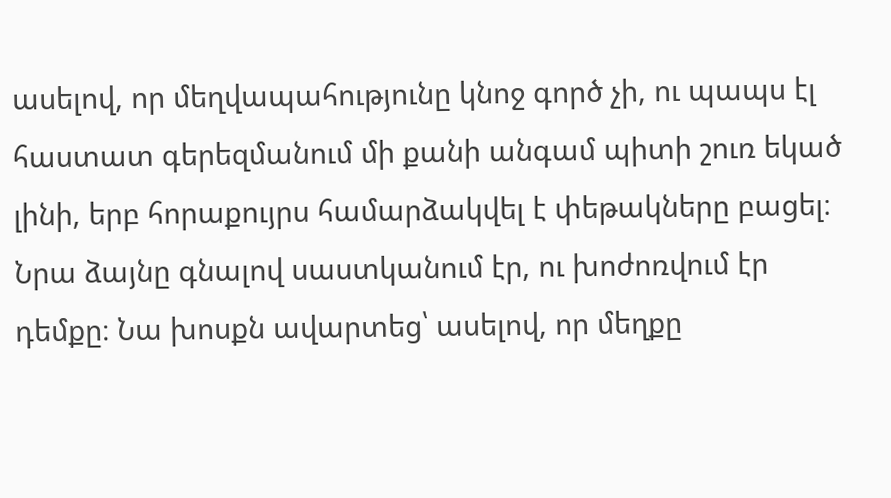ասելով, որ մեղվապահությունը կնոջ գործ չի, ու պապս էլ հաստատ գերեզմանում մի քանի անգամ պիտի շուռ եկած լինի, երբ հորաքույրս համարձակվել է փեթակները բացել։ Նրա ձայնը գնալով սաստկանում էր, ու խոժոռվում էր դեմքը։ Նա խոսքն ավարտեց՝ ասելով, որ մեղքը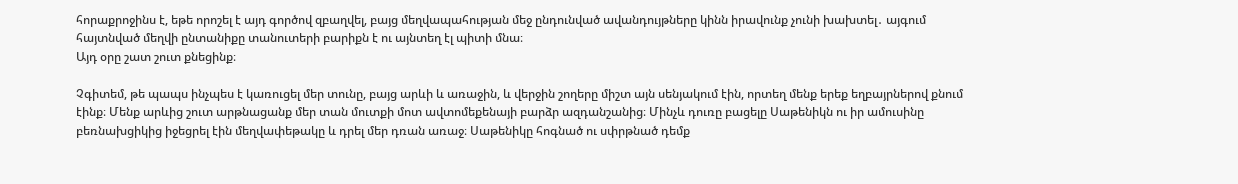հորաքրոջինս է, եթե որոշել է այդ գործով զբաղվել, բայց մեղվապահության մեջ ընդունված ավանդույթները կինն իրավունք չունի խախտել․ այգում հայտնված մեղվի ընտանիքը տանուտերի բարիքն է ու այնտեղ էլ պիտի մնա։
Այդ օրը շատ շուտ քնեցինք։

Չգիտեմ, թե պապս ինչպես է կառուցել մեր տունը, բայց արևի և առաջին, և վերջին շողերը միշտ այն սենյակում էին, որտեղ մենք երեք եղբայրներով քնում էինք։ Մենք արևից շուտ արթնացանք մեր տան մուտքի մոտ ավտոմեքենայի բարձր ազդանշանից։ Մինչև դուռը բացելը Սաթենիկն ու իր ամուսինը բեռնախցիկից իջեցրել էին մեղվափեթակը և դրել մեր դռան առաջ։ Սաթենիկը հոգնած ու սփրթնած դեմք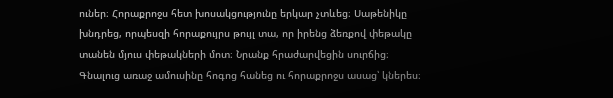ուներ։ Հորաքրոջս հետ խոսակցությունը երկար չտևեց։ Սաթենիկը խնդրեց, որպեսզի հորաքույրս թույլ տա, որ իրենց ձեռքով փեթակը տանեն մյուս փեթակների մոտ։ Նրանք հրաժարվեցին սուրճից։ Գնալուց առաջ ամուսինը հոգոց հանեց ու հորաքրոջս ասաց՝ կներես։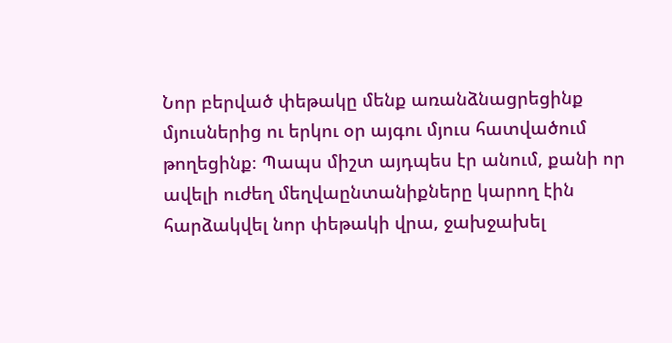Նոր բերված փեթակը մենք առանձնացրեցինք մյուսներից ու երկու օր այգու մյուս հատվածում թողեցինք։ Պապս միշտ այդպես էր անում, քանի որ ավելի ուժեղ մեղվաընտանիքները կարող էին հարձակվել նոր փեթակի վրա, ջախջախել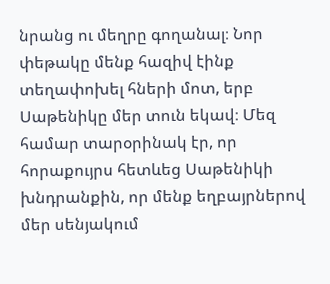նրանց ու մեղրը գողանալ։ Նոր փեթակը մենք հազիվ էինք տեղափոխել հների մոտ, երբ Սաթենիկը մեր տուն եկավ։ Մեզ համար տարօրինակ էր, որ հորաքույրս հետևեց Սաթենիկի խնդրանքին, որ մենք եղբայրներով մեր սենյակում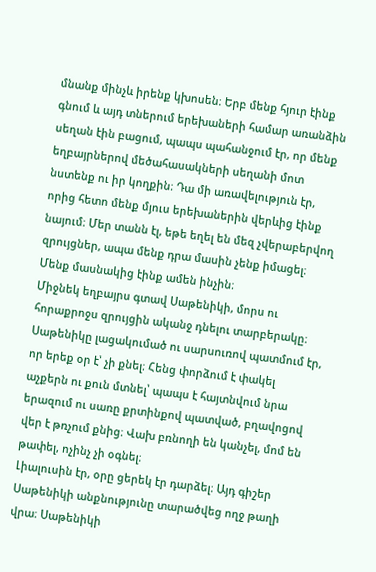մնանք մինչև իրենք կխոսեն։ Երբ մենք հյուր էինք գնում և այդ տներում երեխաների համար առանձին սեղան էին բացում, պապս պահանջում էր, որ մենք եղբայրներով մեծահասակների սեղանի մոտ նստենք ու իր կողքին։ Դա մի առավելություն էր, որից հետո մենք մյուս երեխաներին վերևից էինք նայում։ Մեր տանն էլ, եթե եղել են մեզ չվերաբերվող զրույցներ, ապա մենք դրա մասին չենք իմացել։ Մենք մասնակից էինք ամեն ինչին։
Միջնեկ եղբայրս գտավ Սաթենիկի, մորս ու հորաքրոջս զրույցին ականջ դնելու տարբերակը։ Սաթենիկը լացակումած ու սարսուռով պատմում էր, որ երեք օր է՝ չի քնել։ Հենց փորձում է փակել աչքերն ու քուն մտնել՝ պապս է հայտնվում նրա երազում ու սառը քրտինքով պատված, բղավոցով վեր է թռչում քնից։ Վախ բռնողի են կանչել, մոմ են թափել, ոչինչ չի օգնել։
Լիալուսին էր, օրը ցերեկ էր դարձել։ Այդ գիշեր Սաթենիկի անքնությունը տարածվեց ողջ թաղի վրա։ Սաթենիկի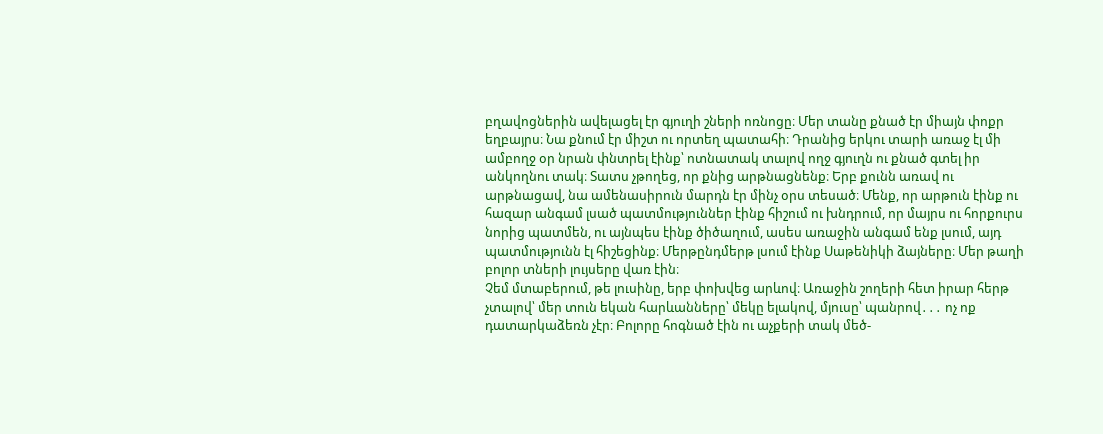բղավոցներին ավելացել էր գյուղի շների ոռնոցը։ Մեր տանը քնած էր միայն փոքր եղբայրս։ Նա քնում էր միշտ ու որտեղ պատահի։ Դրանից երկու տարի առաջ էլ մի ամբողջ օր նրան փնտրել էինք՝ ոտնատակ տալով ողջ գյուղն ու քնած գտել իր անկողնու տակ։ Տատս չթողեց, որ քնից արթնացնենք։ Երբ քունն առավ ու արթնացավ, նա ամենասիրուն մարդն էր մինչ օրս տեսած։ Մենք, որ արթուն էինք ու հազար անգամ լսած պատմություններ էինք հիշում ու խնդրում, որ մայրս ու հորքուրս նորից պատմեն, ու այնպես էինք ծիծաղում, ասես առաջին անգամ ենք լսում, այդ պատմությունն էլ հիշեցինք։ Մերթընդմերթ լսում էինք Սաթենիկի ձայները։ Մեր թաղի բոլոր տների լույսերը վառ էին։
Չեմ մտաբերում, թե լուսինը, երբ փոխվեց արևով։ Առաջին շողերի հետ իրար հերթ չտալով՝ մեր տուն եկան հարևանները՝ մեկը ելակով, մյուսը՝ պանրով․․․ ոչ ոք դատարկաձեռն չէր։ Բոլորը հոգնած էին ու աչքերի տակ մեծ-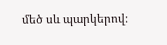մեծ սև պարկերով։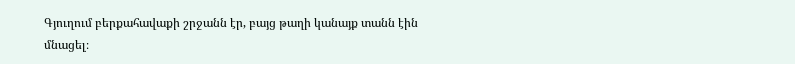Գյուղում բերքահավաքի շրջանն էր, բայց թաղի կանայք տանն էին մնացել։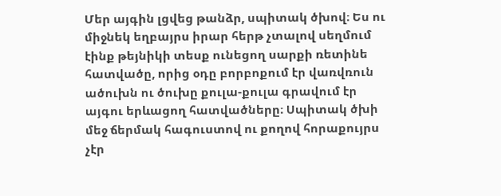Մեր այգին լցվեց թանձր, սպիտակ ծխով։ Ես ու միջնեկ եղբայրս իրար հերթ չտալով սեղմում էինք թեյնիկի տեսք ունեցող սարքի ռետինե հատվածը, որից օդը բորբոքում էր վառվռուն ածուխն ու ծուխը քուլա-քուլա գրավում էր այգու երևացող հատվածները։ Սպիտակ ծխի մեջ ճերմակ հագուստով ու քողով հորաքույրս չէր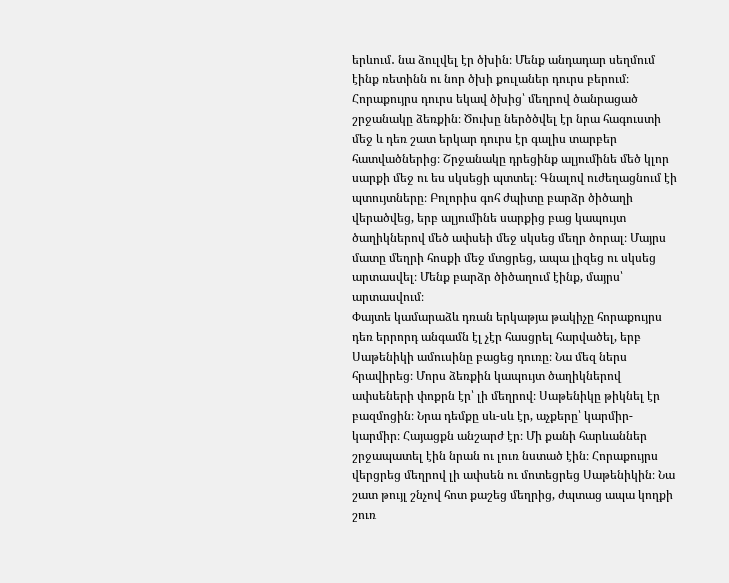երևում․ նա ձուլվել էր ծխին։ Մենք անդադար սեղմում էինք ռետինն ու նոր ծխի քուլաներ դուրս բերում։ Հորաքույրս դուրս եկավ ծխից՝ մեղրով ծանրացած շրջանակը ձեռքին։ Ծուխը ներծծվել էր նրա հագուստի մեջ և դեռ շատ երկար դուրս էր գալիս տարբեր հատվածներից։ Շրջանակը դրեցինք ալյումինե մեծ կլոր սարքի մեջ ու ես սկսեցի պտտել։ Գնալով ուժեղացնում էի պտույտները։ Բոլորիս գոհ ժպիտը բարձր ծիծաղի վերածվեց, երբ ալյումինե սարքից բաց կապույտ ծաղիկներով մեծ ափսեի մեջ սկսեց մեղր ծորալ։ Մայրս մատը մեղրի հոսքի մեջ մտցրեց, ապա լիզեց ու սկսեց արտասվել։ Մենք բարձր ծիծաղում էինք, մայրս՝ արտասվում։
Փայտե կամարաձև դռան երկաթյա թակիչը հորաքույրս դեռ երրորդ անգամն էլ չէր հասցրել հարվածել, երբ Սաթենիկի ամուսինը բացեց դուռը։ Նա մեզ ներս հրավիրեց։ Մորս ձեռքին կապույտ ծաղիկներով ափսեների փոքրն էր՝ լի մեղրով։ Սաթենիկը թիկնել էր բազմոցին։ Նրա դեմքը սև-սև էր, աչքերը՝ կարմիր-կարմիր։ Հայացքն անշարժ էր։ Մի քանի հարևաններ շրջապատել էին նրան ու լուռ նստած էին։ Հորաքույրս վերցրեց մեղրով լի ափսեն ու մոտեցրեց Սաթենիկին։ Նա շատ թույլ շնչով հոտ քաշեց մեղրից, ժպտաց ապա կողքի շուռ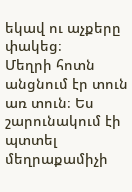եկավ ու աչքերը փակեց։
Մեղրի հոտն անցնում էր տուն առ տուն։ Ես շարունակում էի պտտել մեղրաքամիչի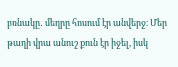բռնակը․ մեղրը հոսում էր անվերջ։ Մեր թաղի վրա անուշ քուն էր իջել, իսկ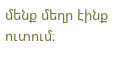մենք մեղր էինք ուտում։